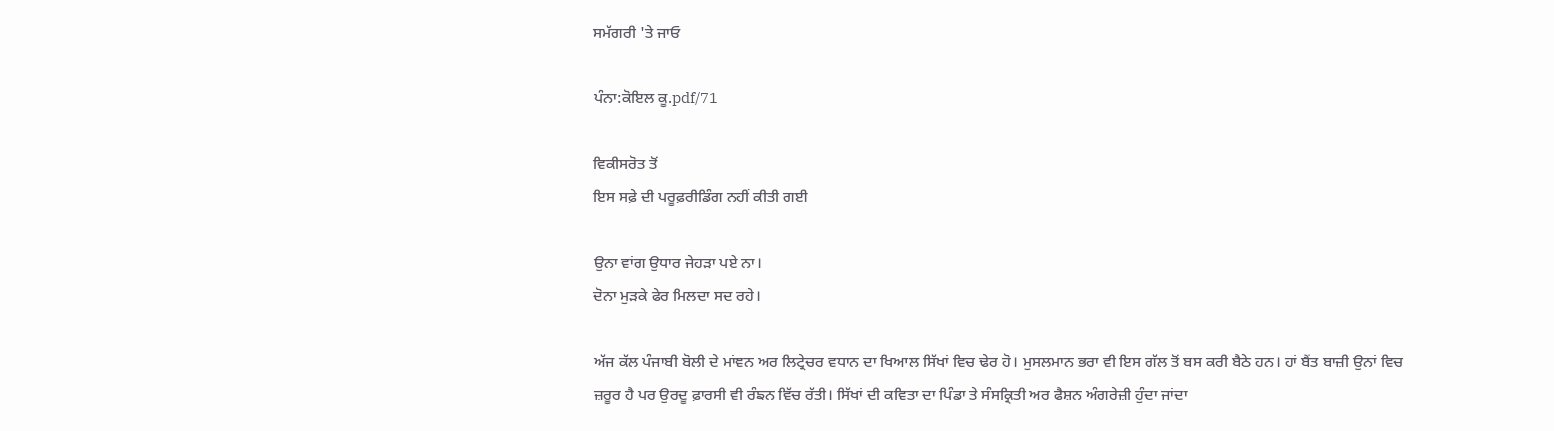ਸਮੱਗਰੀ 'ਤੇ ਜਾਓ

ਪੰਨਾ:ਕੋਇਲ ਕੂ.pdf/71

ਵਿਕੀਸਰੋਤ ਤੋਂ
ਇਸ ਸਫ਼ੇ ਦੀ ਪਰੂਫ਼ਰੀਡਿੰਗ ਨਹੀਂ ਕੀਤੀ ਗਈ

ਉਨਾ ਵਾਂਗ ਉਧਾਰ ਜੇਹੜਾ ਪਏ ਨਾ।
ਦੋਨਾ ਮੁੜਕੇ ਫੇਰ ਮਿਲਦਾ ਸਦ ਰਹੇ।

ਅੱਜ ਕੱਲ ਪੰਜਾਬੀ ਬੋਲੀ ਦੇ ਮਾਂਞਨ ਅਰ ਲਿਟ੍ਰੇਚਰ ਵਧਾਨ ਦਾ ਖਿਆਲ ਸਿੱਖਾਂ ਵਿਚ ਢੇਰ ਹੋ। ਮੁਸਲਮਾਨ ਭਰਾ ਵੀ ਇਸ ਗੱਲ ਤੋਂ ਬਸ ਕਰੀ ਬੈਠੇ ਹਨ। ਹਾਂ ਬੈਂਤ ਬਾਜ਼ੀ ਉਨਾਂ ਵਿਚ ਜ਼ਰੂਰ ਹੈ ਪਰ ਉਰਦੂ ਫ਼ਾਰਸੀ ਵੀ ਰੰਙਨ ਵਿੱਚ ਰੱਤੀ। ਸਿੱਖਾਂ ਦੀ ਕਵਿਤਾ ਦਾ ਪਿੰਡਾ ਤੇ ਸੰਸਕ੍ਰਿਤੀ ਅਰ ਫੈਸ਼ਨ ਅੰਗਰੇਜ਼ੀ ਹੁੰਦਾ ਜਾਂਦਾ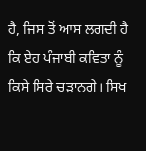ਹੈ, ਜਿਸ ਤੋਂ ਆਸ ਲਗਦੀ ਹੈ ਕਿ ਏਹ ਪੰਜਾਬੀ ਕਵਿਤਾ ਨੂੰ ਕਿਸੇ ਸਿਰੇ ਚੜਾਨਗੇ। ਸਿਖ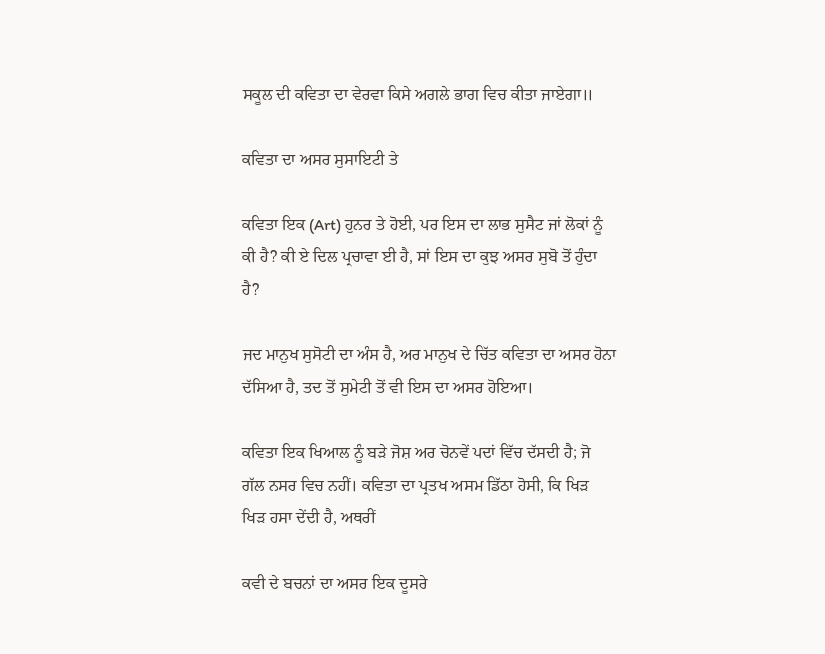ਸਕੂਲ ਦੀ ਕਵਿਤਾ ਦਾ ਵੇਰਵਾ ਕਿਸੇ ਅਗਲੇ ਭਾਗ ਵਿਚ ਕੀਤਾ ਜਾਏਗਾ॥

ਕਵਿਤਾ ਦਾ ਅਸਰ ਸੁਸਾਇਟੀ ਤੇ

ਕਵਿਤਾ ਇਕ (Art) ਹੁਨਰ ਤੇ ਹੋਈ, ਪਰ ਇਸ ਦਾ ਲਾਭ ਸੁਸੈਟ ਜਾਂ ਲੋਕਾਂ ਨੂੰ ਕੀ ਹੈ? ਕੀ ਏ ਦਿਲ ਪ੍ਰਚਾਵਾ ਈ ਹੈ, ਸਾਂ ਇਸ ਦਾ ਕੁਝ ਅਸਰ ਸੁਬੋ ਤੋਂ ਹੁੰਦਾ ਹੈ?

ਜਦ ਮਾਨੁਖ ਸੁਸੋਟੀ ਦਾ ਅੰਸ ਹੈ, ਅਰ ਮਾਨੁਖ ਦੇ ਚਿੱਤ ਕਵਿਤਾ ਦਾ ਅਸਰ ਹੋਨਾ ਦੱਸਿਆ ਹੈ, ਤਦ ਤੋਂ ਸੁਮੇਟੀ ਤੋਂ ਵੀ ਇਸ ਦਾ ਅਸਰ ਹੋਇਆ।

ਕਵਿਤਾ ਇਕ ਖਿਆਲ ਨੂੰ ਬੜੇ ਜੋਸ਼ ਅਰ ਚੋਨਵੇਂ ਪਦਾਂ ਵਿੱਚ ਦੱਸਦੀ ਹੈ; ਜੋ ਗੱਲ ਨਸਰ ਵਿਚ ਨਹੀਂ। ਕਵਿਤਾ ਦਾ ਪ੍ਰਤਖ ਅਸਮ ਡਿੱਠਾ ਹੋਸੀ, ਕਿ ਖਿੜ ਖਿੜ ਹਸਾ ਦੇਂਦੀ ਹੈ, ਅਥਰੀਂ

ਕਵੀ ਦੇ ਬਚਨਾਂ ਦਾ ਅਸਰ ਇਕ ਦੂਸਰੇ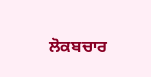ਲੋਕਬਚਾਰ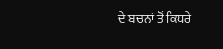ਦੇ ਬਚਨਾਂ ਤੋਂ ਕਿਧਰੇ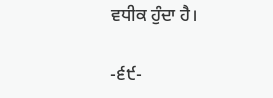ਵਧੀਕ ਹੁੰਦਾ ਹੈ।

-੬੯-